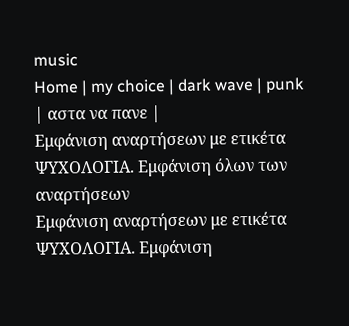music
Home | my choice | dark wave | punk | αστα να πανε |
Εμφάνιση αναρτήσεων με ετικέτα ΨΥΧΟΛΟΓΙΑ. Εμφάνιση όλων των αναρτήσεων
Εμφάνιση αναρτήσεων με ετικέτα ΨΥΧΟΛΟΓΙΑ. Εμφάνιση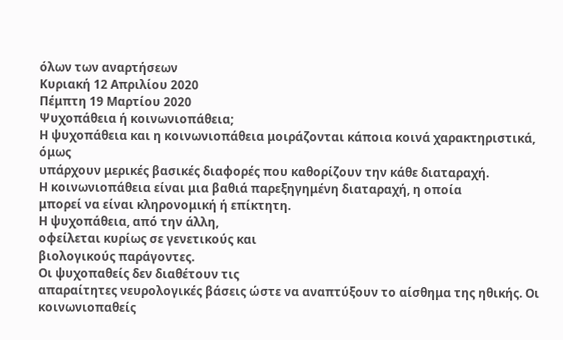όλων των αναρτήσεων
Κυριακή 12 Απριλίου 2020
Πέμπτη 19 Μαρτίου 2020
Ψυχοπάθεια ή κοινωνιοπάθεια;
Η ψυχοπάθεια και η κοινωνιοπάθεια μοιράζονται κάποια κοινά χαρακτηριστικά, όμως
υπάρχουν μερικές βασικές διαφορές που καθορίζουν την κάθε διαταραχή.
Η κοινωνιοπάθεια είναι μια βαθιά παρεξηγημένη διαταραχή, η οποία
μπορεί να είναι κληρονομική ή επίκτητη.
Η ψυχοπάθεια, από την άλλη,
οφείλεται κυρίως σε γενετικούς και
βιολογικούς παράγοντες.
Οι ψυχοπαθείς δεν διαθέτουν τις
απαραίτητες νευρολογικές βάσεις ώστε να αναπτύξουν το αίσθημα της ηθικής. Οι κοινωνιοπαθείς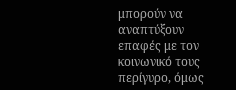μπορούν να αναπτύξουν
επαφές με τον κοινωνικό τους περίγυρο, όμως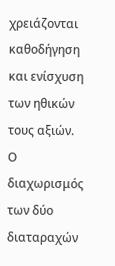χρειάζονται καθοδήγηση και ενίσχυση
των ηθικών τους αξιών.
Ο
διαχωρισμός των δύο διαταραχών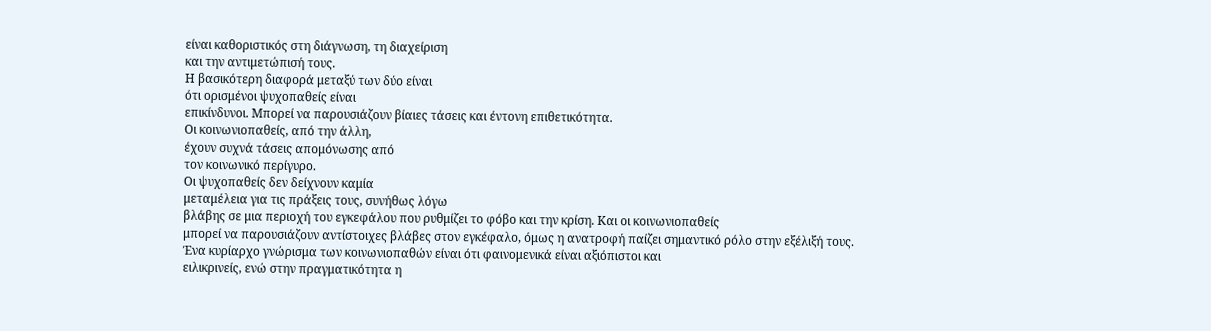είναι καθοριστικός στη διάγνωση, τη διαχείριση
και την αντιμετώπισή τους.
Η βασικότερη διαφορά μεταξύ των δύο είναι
ότι ορισμένοι ψυχοπαθείς είναι
επικίνδυνοι. Μπορεί να παρουσιάζουν βίαιες τάσεις και έντονη επιθετικότητα.
Οι κοινωνιοπαθείς, από την άλλη,
έχουν συχνά τάσεις απομόνωσης από
τον κοινωνικό περίγυρο.
Οι ψυχοπαθείς δεν δείχνουν καμία
μεταμέλεια για τις πράξεις τους, συνήθως λόγω
βλάβης σε μια περιοχή του εγκεφάλου που ρυθμίζει το φόβο και την κρίση. Και οι κοινωνιοπαθείς
μπορεί να παρουσιάζουν αντίστοιχες βλάβες στον εγκέφαλο, όμως η ανατροφή παίζει σημαντικό ρόλο στην εξέλιξή τους.
Ένα κυρίαρχο γνώρισμα των κοινωνιοπαθών είναι ότι φαινομενικά είναι αξιόπιστοι και
ειλικρινείς, ενώ στην πραγματικότητα η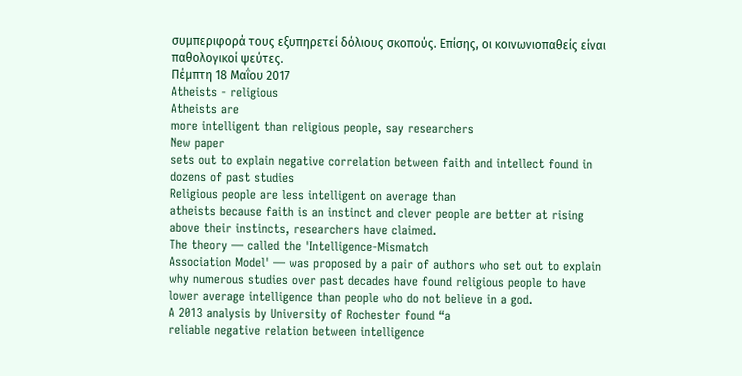συμπεριφορά τους εξυπηρετεί δόλιους σκοπούς. Επίσης, οι κοινωνιοπαθείς είναι παθολογικοί ψεύτες.
Πέμπτη 18 Μαΐου 2017
Atheists - religious
Atheists are
more intelligent than religious people, say researchers
New paper
sets out to explain negative correlation between faith and intellect found in
dozens of past studies
Religious people are less intelligent on average than
atheists because faith is an instinct and clever people are better at rising
above their instincts, researchers have claimed.
The theory — called the 'Intelligence-Mismatch
Association Model' — was proposed by a pair of authors who set out to explain
why numerous studies over past decades have found religious people to have
lower average intelligence than people who do not believe in a god.
A 2013 analysis by University of Rochester found “a
reliable negative relation between intelligence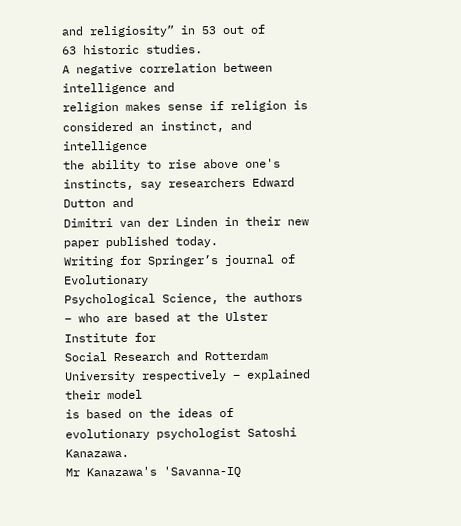and religiosity” in 53 out of
63 historic studies.
A negative correlation between intelligence and
religion makes sense if religion is considered an instinct, and intelligence
the ability to rise above one's instincts, say researchers Edward Dutton and
Dimitri van der Linden in their new paper published today.
Writing for Springer’s journal of Evolutionary
Psychological Science, the authors – who are based at the Ulster Institute for
Social Research and Rotterdam University respectively – explained their model
is based on the ideas of evolutionary psychologist Satoshi Kanazawa.
Mr Kanazawa's 'Savanna-IQ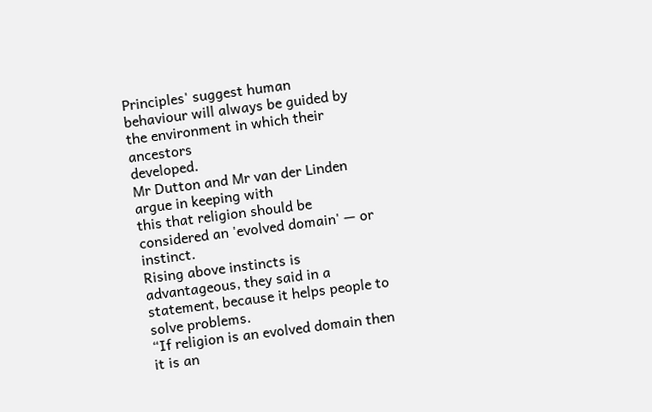Principles' suggest human
behaviour will always be guided by the environment in which their ancestors
developed.
Mr Dutton and Mr van der Linden argue in keeping with
this that religion should be considered an 'evolved domain' — or instinct.
Rising above instincts is advantageous, they said in a
statement, because it helps people to solve problems.
“If religion is an evolved domain then it is an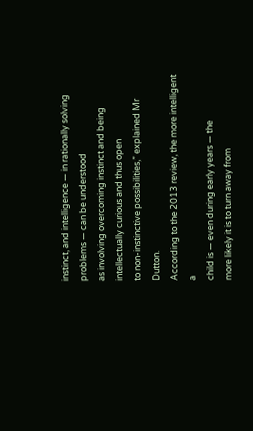instinct, and intelligence — in rationally solving problems — can be understood
as involving overcoming instinct and being intellectually curious and thus open
to non-instinctive possibilities,” explained Mr Dutton.
According to the 2013 review, the more intelligent a
child is — even during early years — the
more likely it is to turn away from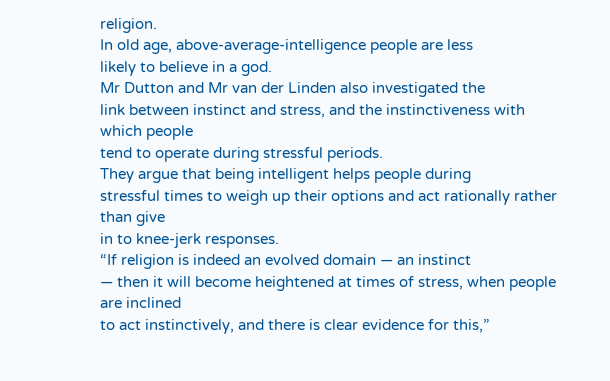religion.
In old age, above-average-intelligence people are less
likely to believe in a god.
Mr Dutton and Mr van der Linden also investigated the
link between instinct and stress, and the instinctiveness with which people
tend to operate during stressful periods.
They argue that being intelligent helps people during
stressful times to weigh up their options and act rationally rather than give
in to knee-jerk responses.
“If religion is indeed an evolved domain — an instinct
— then it will become heightened at times of stress, when people are inclined
to act instinctively, and there is clear evidence for this,”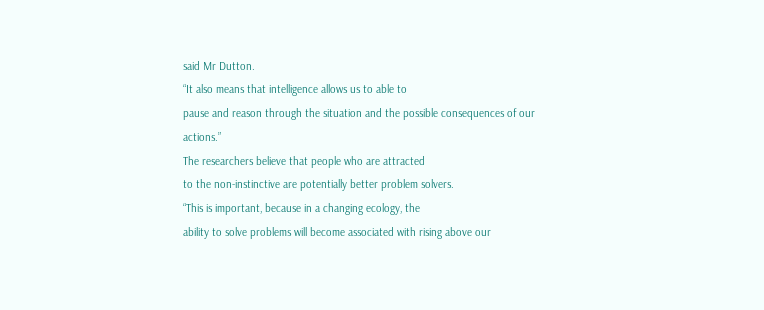said Mr Dutton.
“It also means that intelligence allows us to able to
pause and reason through the situation and the possible consequences of our
actions.”
The researchers believe that people who are attracted
to the non-instinctive are potentially better problem solvers.
“This is important, because in a changing ecology, the
ability to solve problems will become associated with rising above our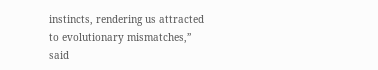instincts, rendering us attracted to evolutionary mismatches,” said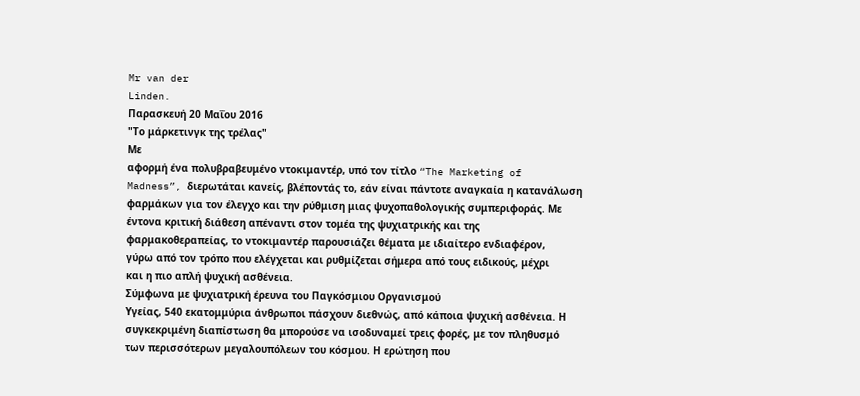Mr van der
Linden.
Παρασκευή 20 Μαΐου 2016
"Το μάρκετινγκ της τρέλας"
Με
αφορμή ένα πολυβραβευμένο ντοκιμαντέρ, υπό τον τίτλο “The Marketing of
Madness”, διερωτάται κανείς, βλέποντάς το, εάν είναι πάντοτε αναγκαία η κατανάλωση
φαρμάκων για τον έλεγχο και την ρύθμιση μιας ψυχοπαθολογικής συμπεριφοράς. Με
έντονα κριτική διάθεση απέναντι στον τομέα της ψυχιατρικής και της
φαρμακοθεραπείας, το ντοκιμαντέρ παρουσιάζει θέματα με ιδιαίτερο ενδιαφέρον,
γύρω από τον τρόπο που ελέγχεται και ρυθμίζεται σήμερα από τους ειδικούς, μέχρι
και η πιο απλή ψυχική ασθένεια.
Σύμφωνα με ψυχιατρική έρευνα του Παγκόσμιου Οργανισμού
Υγείας, 540 εκατομμύρια άνθρωποι πάσχουν διεθνώς, από κάποια ψυχική ασθένεια. Η
συγκεκριμένη διαπίστωση θα μπορούσε να ισοδυναμεί τρεις φορές, με τον πληθυσμό
των περισσότερων μεγαλουπόλεων του κόσμου. Η ερώτηση που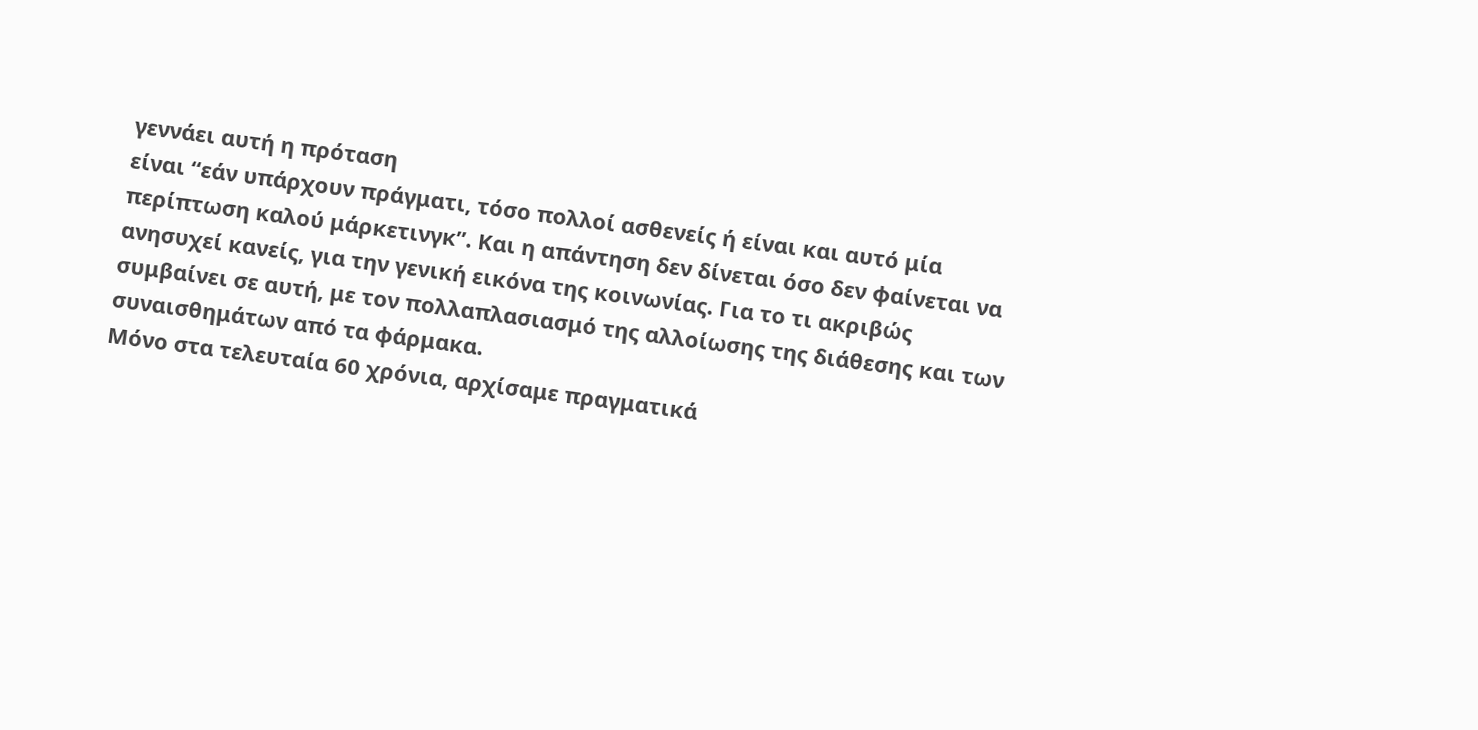γεννάει αυτή η πρόταση
είναι “εάν υπάρχουν πράγματι, τόσο πολλοί ασθενείς ή είναι και αυτό μία
περίπτωση καλού μάρκετινγκ”. Και η απάντηση δεν δίνεται όσο δεν φαίνεται να
ανησυχεί κανείς, για την γενική εικόνα της κοινωνίας. Για το τι ακριβώς
συμβαίνει σε αυτή, με τον πολλαπλασιασμό της αλλοίωσης της διάθεσης και των
συναισθημάτων από τα φάρμακα.
Μόνο στα τελευταία 60 χρόνια, αρχίσαμε πραγματικά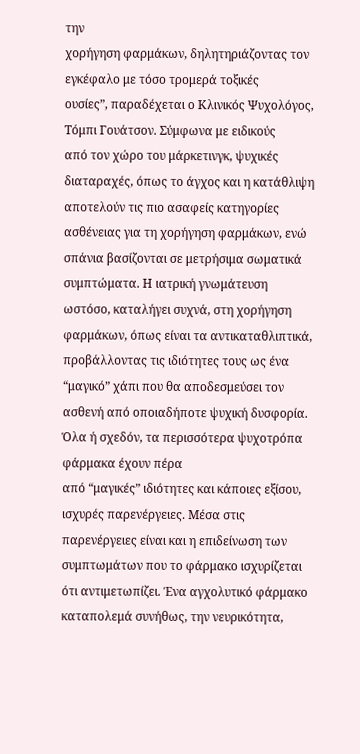την
χορήγηση φαρμάκων, δηλητηριάζοντας τον εγκέφαλο με τόσο τρομερά τοξικές
ουσίες”, παραδέχεται ο Κλινικός Ψυχολόγος, Τόμπι Γουάτσον. Σύμφωνα με ειδικούς
από τον χώρο του μάρκετινγκ, ψυχικές διαταραχές, όπως το άγχος και η κατάθλιψη
αποτελούν τις πιο ασαφείς κατηγορίες ασθένειας για τη χορήγηση φαρμάκων, ενώ
σπάνια βασίζονται σε μετρήσιμα σωματικά συμπτώματα. Η ιατρική γνωμάτευση
ωστόσο, καταλήγει συχνά, στη χορήγηση φαρμάκων, όπως είναι τα αντικαταθλιπτικά,
προβάλλοντας τις ιδιότητες τους ως ένα “μαγικό” χάπι που θα αποδεσμεύσει τον
ασθενή από οποιαδήποτε ψυχική δυσφορία.
Όλα ή σχεδόν, τα περισσότερα ψυχοτρόπα φάρμακα έχουν πέρα
από “μαγικές” ιδιότητες και κάποιες εξίσου, ισχυρές παρενέργειες. Μέσα στις
παρενέργειες είναι και η επιδείνωση των συμπτωμάτων που το φάρμακο ισχυρίζεται
ότι αντιμετωπίζει. Ένα αγχολυτικό φάρμακο καταπολεμά συνήθως, την νευρικότητα,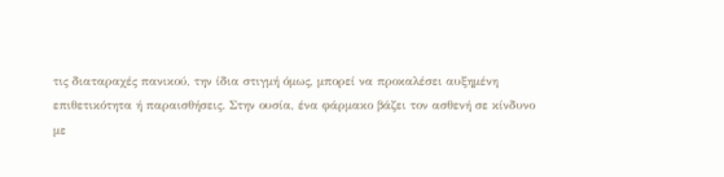τις διαταραχές πανικού, την ίδια στιγμή όμως, μπορεί να προκαλέσει αυξημένη
επιθετικότητα ή παραισθήσεις. Στην ουσία, ένα φάρμακο βάζει τον ασθενή σε κίνδυνο
με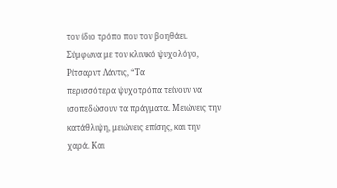τον ίδιο τρόπο που τον βοηθάει.
Σύμφωνα με τον κλινικό ψυχολόγο, Ρίτσαρντ Λάντις, “Τα
περισσότερα ψυχοτρόπα τείνουν να ισοπεδώσουν τα πράγματα. Μειώνεις την
κατάθλιψη, μειώνεις επίσης, και την χαρά. Και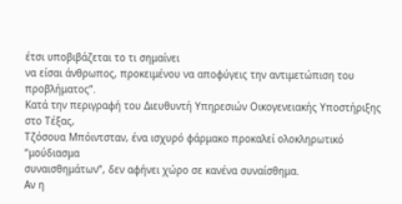έτσι υποβιβάζεται το τι σημαίνει
να είσαι άνθρωπος, προκειμένου να αποφύγεις την αντιμετώπιση του προβλήματος”.
Κατά την περιγραφή του Διευθυντή Υπηρεσιών Οικογενειακής Υποστήριξης στο Τέξας,
Τζόσουα Μπόιντσταν, ένα ισχυρό φάρμακο προκαλεί ολοκληρωτικό “μούδιασμα
συναισθημάτων”, δεν αφήνει χώρο σε κανένα συναίσθημα.
Αν η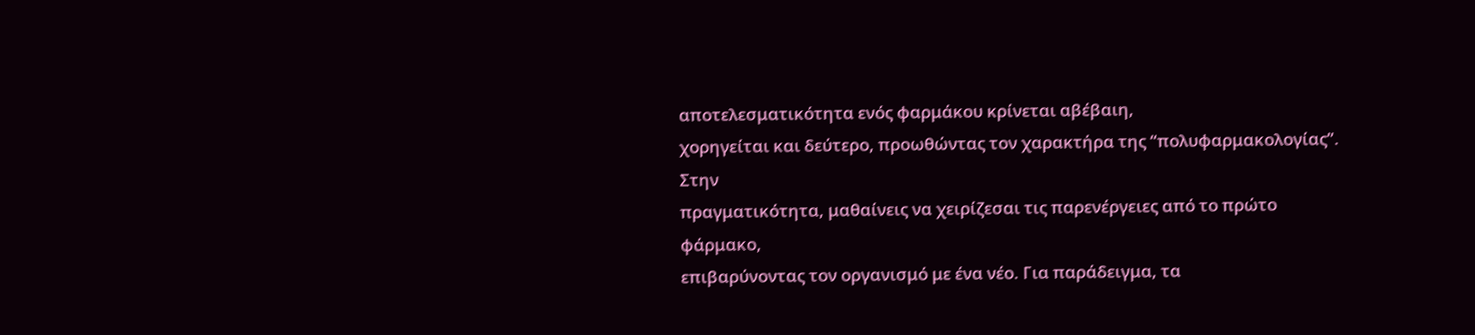αποτελεσματικότητα ενός φαρμάκου κρίνεται αβέβαιη,
χορηγείται και δεύτερο, προωθώντας τον χαρακτήρα της “πολυφαρμακολογίας”. Στην
πραγματικότητα, μαθαίνεις να χειρίζεσαι τις παρενέργειες από το πρώτο φάρμακο,
επιβαρύνοντας τον οργανισμό με ένα νέο. Για παράδειγμα, τα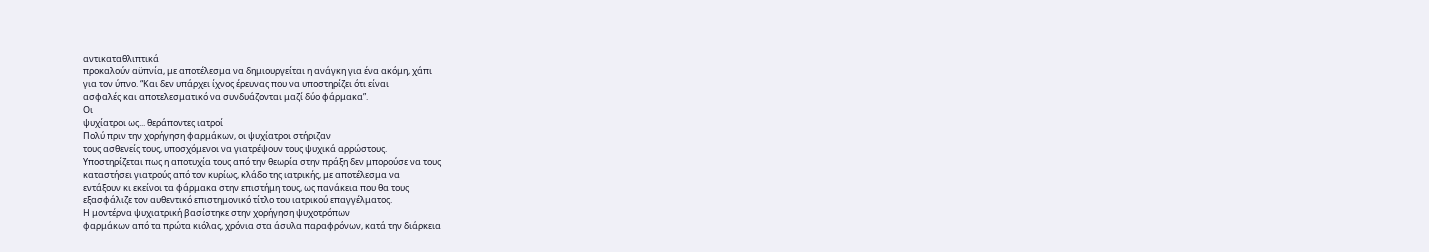αντικαταθλιπτικά
προκαλούν αϋπνία, με αποτέλεσμα να δημιουργείται η ανάγκη για ένα ακόμη, χάπι
για τον ύπνο. “Και δεν υπάρχει ίχνος έρευνας που να υποστηρίζει ότι είναι
ασφαλές και αποτελεσματικό να συνδυάζονται μαζί δύο φάρμακα”.
Οι
ψυχίατροι ως... θεράποντες ιατροί
Πολύ πριν την χορήγηση φαρμάκων, οι ψυχίατροι στήριζαν
τους ασθενείς τους, υποσχόμενοι να γιατρέψουν τους ψυχικά αρρώστους.
Υποστηρίζεται πως η αποτυχία τους από την θεωρία στην πράξη δεν μπορούσε να τους
καταστήσει γιατρούς από τον κυρίως, κλάδο της ιατρικής, με αποτέλεσμα να
εντάξουν κι εκείνοι τα φάρμακα στην επιστήμη τους, ως πανάκεια που θα τους
εξασφάλιζε τον αυθεντικό επιστημονικό τίτλο του ιατρικού επαγγέλματος.
Η μοντέρνα ψυχιατρική βασίστηκε στην χορήγηση ψυχοτρόπων
φαρμάκων από τα πρώτα κιόλας, χρόνια στα άσυλα παραφρόνων, κατά την διάρκεια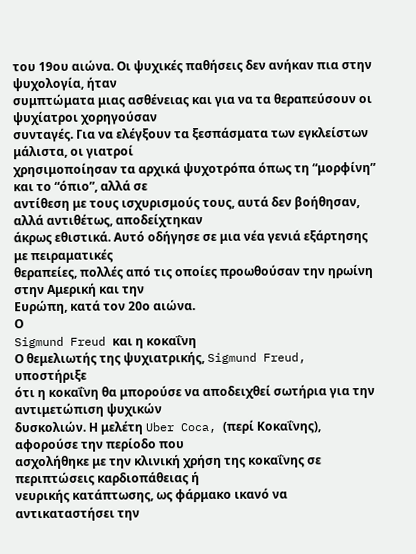του 19ου αιώνα. Οι ψυχικές παθήσεις δεν ανήκαν πια στην ψυχολογία, ήταν
συμπτώματα μιας ασθένειας και για να τα θεραπεύσουν οι ψυχίατροι χορηγούσαν
συνταγές. Για να ελέγξουν τα ξεσπάσματα των εγκλείστων μάλιστα, οι γιατροί
χρησιμοποίησαν τα αρχικά ψυχοτρόπα όπως τη “μορφίνη” και το “όπιο”, αλλά σε
αντίθεση με τους ισχυρισμούς τους, αυτά δεν βοήθησαν, αλλά αντιθέτως, αποδείχτηκαν
άκρως εθιστικά. Αυτό οδήγησε σε μια νέα γενιά εξάρτησης με πειραματικές
θεραπείες, πολλές από τις οποίες προωθούσαν την ηρωίνη στην Αμερική και την
Ευρώπη, κατά τον 20ο αιώνα.
Ο
Sigmund Freud και η κοκαΐνη
Ο θεμελιωτής της ψυχιατρικής, Sigmund Freud, υποστήριξε
ότι η κοκαΐνη θα μπορούσε να αποδειχθεί σωτήρια για την αντιμετώπιση ψυχικών
δυσκολιών. Η μελέτη Uber Coca, (περί Κοκαΐνης), αφορούσε την περίοδο που
ασχολήθηκε με την κλινική χρήση της κοκαΐνης σε περιπτώσεις καρδιοπάθειας ή
νευρικής κατάπτωσης, ως φάρμακο ικανό να αντικαταστήσει την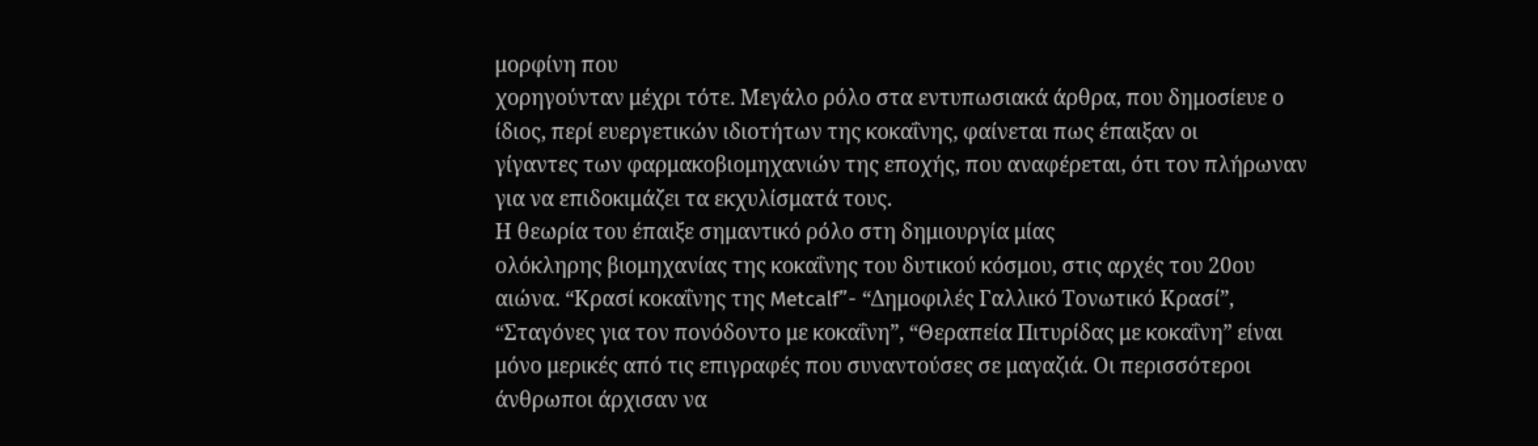μορφίνη που
χορηγούνταν μέχρι τότε. Μεγάλο ρόλο στα εντυπωσιακά άρθρα, που δημοσίευε ο
ίδιος, περί ευεργετικών ιδιοτήτων της κοκαΐνης, φαίνεται πως έπαιξαν οι
γίγαντες των φαρμακοβιομηχανιών της εποχής, που αναφέρεται, ότι τον πλήρωναν
για να επιδοκιμάζει τα εκχυλίσματά τους.
Η θεωρία του έπαιξε σημαντικό ρόλο στη δημιουργία μίας
ολόκληρης βιομηχανίας της κοκαΐνης του δυτικού κόσμου, στις αρχές του 20ου
αιώνα. “Κρασί κοκαΐνης της Metcalf”- “Δημοφιλές Γαλλικό Τονωτικό Κρασί”,
“Σταγόνες για τον πονόδοντο με κοκαΐνη”, “Θεραπεία Πιτυρίδας με κοκαΐνη” είναι
μόνο μερικές από τις επιγραφές που συναντούσες σε μαγαζιά. Οι περισσότεροι
άνθρωποι άρχισαν να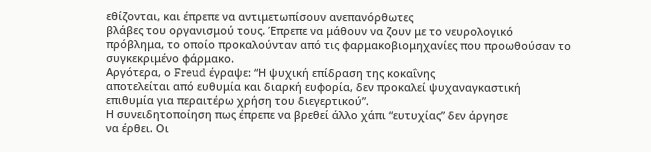εθίζονται, και έπρεπε να αντιμετωπίσουν ανεπανόρθωτες
βλάβες του οργανισμού τους. Έπρεπε να μάθουν να ζουν με το νευρολογικό
πρόβλημα, το οποίο προκαλούνταν από τις φαρμακοβιομηχανίες που προωθούσαν το
συγκεκριμένο φάρμακο.
Αργότερα, ο Freud έγραψε: “Η ψυχική επίδραση της κοκαΐνης
αποτελείται από ευθυμία και διαρκή ευφορία, δεν προκαλεί ψυχαναγκαστική
επιθυμία για περαιτέρω χρήση του διεγερτικού”.
Η συνειδητοποίηση πως έπρεπε να βρεθεί άλλο χάπι “ευτυχίας” δεν άργησε
να έρθει. Οι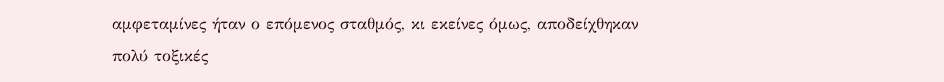αμφεταμίνες ήταν ο επόμενος σταθμός, κι εκείνες όμως, αποδείχθηκαν
πολύ τοξικές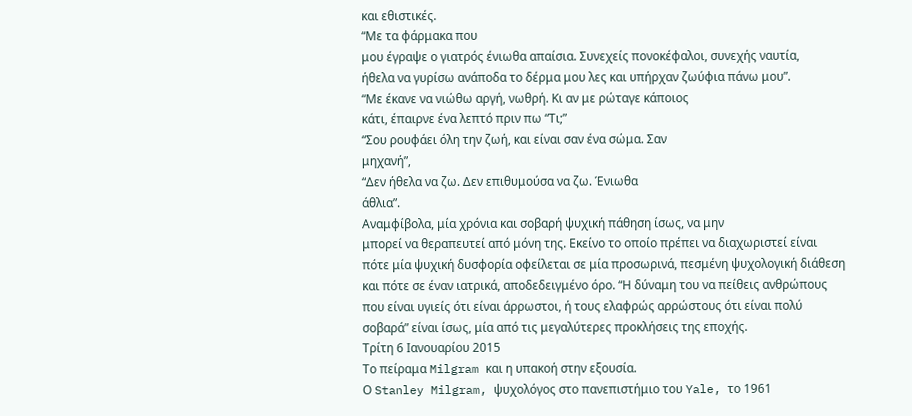και εθιστικές.
“Με τα φάρμακα που
μου έγραψε ο γιατρός ένιωθα απαίσια. Συνεχείς πονοκέφαλοι, συνεχής ναυτία,
ήθελα να γυρίσω ανάποδα το δέρμα μου λες και υπήρχαν ζωύφια πάνω μου”.
“Με έκανε να νιώθω αργή, νωθρή. Κι αν με ρώταγε κάποιος
κάτι, έπαιρνε ένα λεπτό πριν πω “Τι;”
“Σου ρουφάει όλη την ζωή, και είναι σαν ένα σώμα. Σαν
μηχανή”,
“Δεν ήθελα να ζω. Δεν επιθυμούσα να ζω. Ένιωθα
άθλια”.
Αναμφίβολα, μία χρόνια και σοβαρή ψυχική πάθηση ίσως, να μην
μπορεί να θεραπευτεί από μόνη της. Εκείνο το οποίο πρέπει να διαχωριστεί είναι
πότε μία ψυχική δυσφορία οφείλεται σε μία προσωρινά, πεσμένη ψυχολογική διάθεση
και πότε σε έναν ιατρικά, αποδεδειγμένο όρο. “Η δύναμη του να πείθεις ανθρώπους
που είναι υγιείς ότι είναι άρρωστοι, ή τους ελαφρώς αρρώστους ότι είναι πολύ
σοβαρά” είναι ίσως, μία από τις μεγαλύτερες προκλήσεις της εποχής.
Τρίτη 6 Ιανουαρίου 2015
Το πείραμα Milgram και η υπακοή στην εξουσία.
Ο Stanley Milgram, ψυχολόγος στο πανεπιστήμιο του Yale, το 1961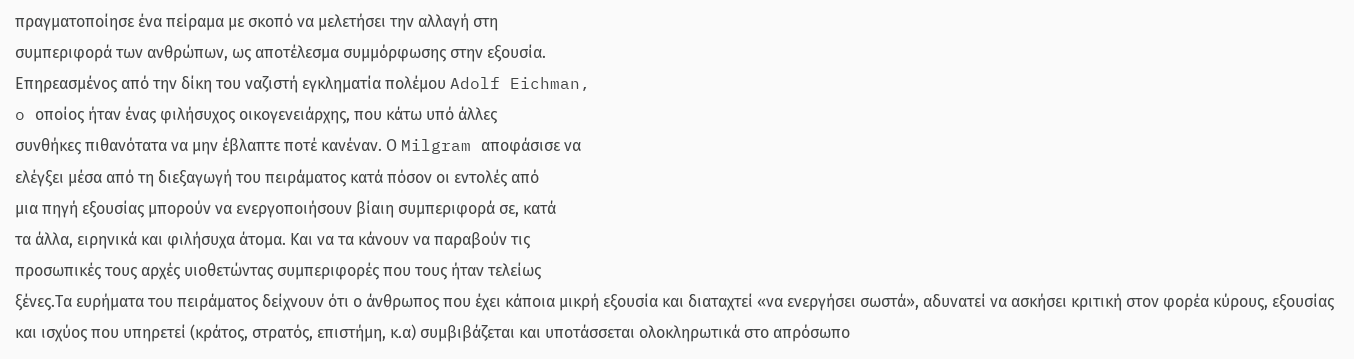πραγματοποίησε ένα πείραμα με σκοπό να μελετήσει την αλλαγή στη
συμπεριφορά των ανθρώπων, ως αποτέλεσμα συμμόρφωσης στην εξουσία.
Επηρεασμένος από την δίκη του ναζιστή εγκληματία πολέμου Adolf Eichman,
o οποίος ήταν ένας φιλήσυχος οικογενειάρχης, που κάτω υπό άλλες
συνθήκες πιθανότατα να μην έβλαπτε ποτέ κανέναν. Ο Milgram αποφάσισε να
ελέγξει μέσα από τη διεξαγωγή του πειράματος κατά πόσον οι εντολές από
μια πηγή εξουσίας μπορούν να ενεργοποιήσουν βίαιη συμπεριφορά σε, κατά
τα άλλα, ειρηνικά και φιλήσυχα άτομα. Και να τα κάνουν να παραβούν τις
προσωπικές τους αρχές υιοθετώντας συμπεριφορές που τους ήταν τελείως
ξένες.Τα ευρήματα του πειράματος δείχνουν ότι ο άνθρωπος που έχει κάποια μικρή εξουσία και διαταχτεί «να ενεργήσει σωστά», αδυνατεί να ασκήσει κριτική στον φορέα κύρους, εξουσίας και ισχύος που υπηρετεί (κράτος, στρατός, επιστήμη, κ.α) συμβιβάζεται και υποτάσσεται ολοκληρωτικά στο απρόσωπο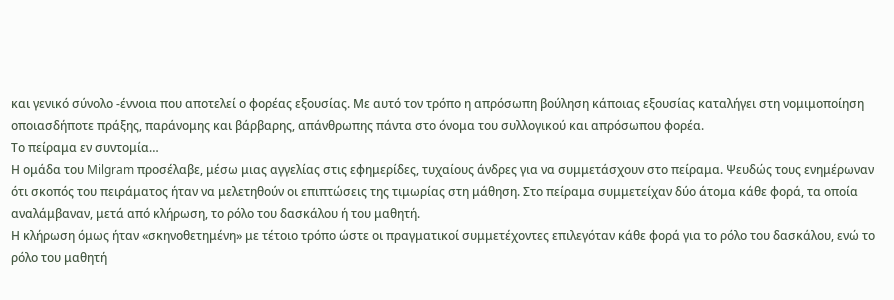και γενικό σύνολο -έννοια που αποτελεί ο φορέας εξουσίας. Με αυτό τον τρόπο η απρόσωπη βούληση κάποιας εξουσίας καταλήγει στη νομιμοποίηση οποιασδήποτε πράξης, παράνομης και βάρβαρης, απάνθρωπης πάντα στο όνομα του συλλογικού και απρόσωπου φορέα.
Το πείραμα εν συντομία…
Η ομάδα του Milgram προσέλαβε, μέσω μιας αγγελίας στις εφημερίδες, τυχαίους άνδρες για να συμμετάσχουν στο πείραμα. Ψευδώς τους ενημέρωναν ότι σκοπός του πειράματος ήταν να μελετηθούν οι επιπτώσεις της τιμωρίας στη μάθηση. Στο πείραμα συμμετείχαν δύο άτομα κάθε φορά, τα οποία αναλάμβαναν, μετά από κλήρωση, το ρόλο του δασκάλου ή του μαθητή.
Η κλήρωση όμως ήταν «σκηνοθετημένη» με τέτοιο τρόπο ώστε οι πραγματικοί συμμετέχοντες επιλεγόταν κάθε φορά για το ρόλο του δασκάλου, ενώ το ρόλο του μαθητή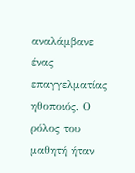αναλάμβανε ένας επαγγελματίας ηθοποιός. Ο ρόλος του μαθητή ήταν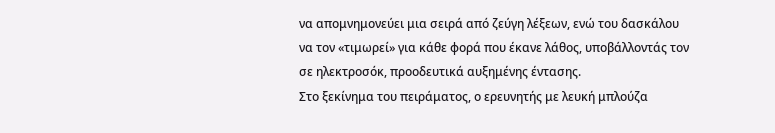να απομνημονεύει μια σειρά από ζεύγη λέξεων, ενώ του δασκάλου να τον «τιμωρεί» για κάθε φορά που έκανε λάθος, υποβάλλοντάς τον σε ηλεκτροσόκ, προοδευτικά αυξημένης έντασης.
Στο ξεκίνημα του πειράματος, ο ερευνητής με λευκή μπλούζα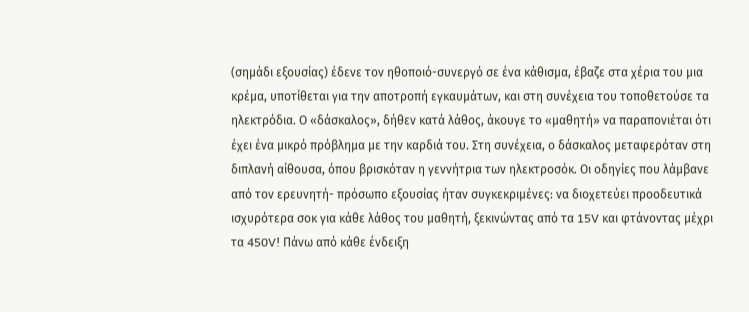(σημάδι εξουσίας) έδενε τον ηθοποιό-συνεργό σε ένα κάθισμα, έβαζε στα χέρια του μια κρέμα, υποτίθεται για την αποτροπή εγκαυμάτων, και στη συνέχεια του τοποθετούσε τα ηλεκτρόδια. Ο «δάσκαλος», δήθεν κατά λάθος, άκουγε το «μαθητή» να παραπονιέται ότι έχει ένα μικρό πρόβλημα με την καρδιά του. Στη συνέχεια, ο δάσκαλος μεταφερόταν στη διπλανή αίθουσα, όπου βρισκόταν η γεννήτρια των ηλεκτροσόκ. Οι οδηγίες που λάμβανε από τον ερευνητή- πρόσωπο εξουσίας ήταν συγκεκριμένες: να διοχετεύει προοδευτικά ισχυρότερα σοκ για κάθε λάθος του μαθητή, ξεκινώντας από τα 15V και φτάνοντας μέχρι τα 450V! Πάνω από κάθε ένδειξη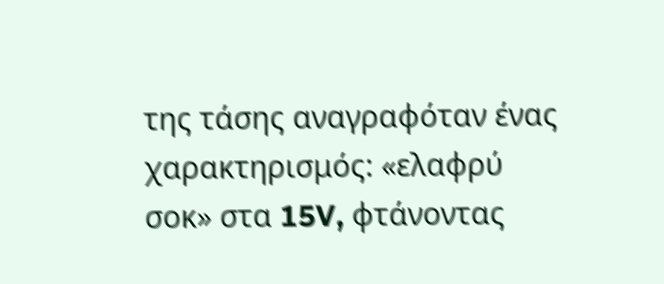της τάσης αναγραφόταν ένας χαρακτηρισμός: «ελαφρύ σοκ» στα 15V, φτάνοντας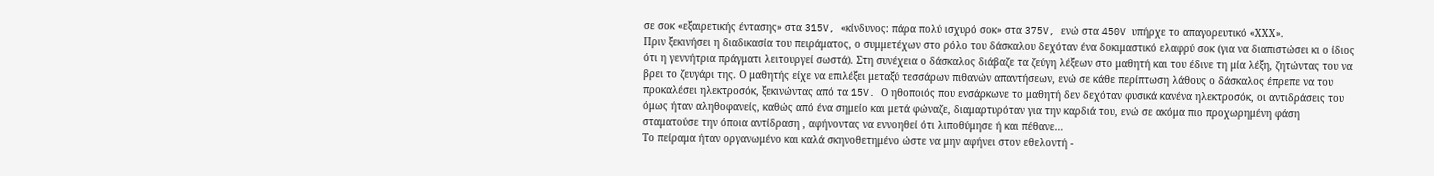σε σοκ «εξαιρετικής έντασης» στα 315V, «κίνδυνος: πάρα πολύ ισχυρό σοκ» στα 375V, ενώ στα 450V υπήρχε το απαγορευτικό «ΧΧΧ».
Πριν ξεκινήσει η διαδικασία του πειράματος, ο συμμετέχων στο ρόλο του δάσκαλου δεχόταν ένα δοκιμαστικό ελαφρύ σοκ (για να διαπιστώσει κι ο ίδιος ότι η γεννήτρια πράγματι λειτουργεί σωστά). Στη συνέχεια ο δάσκαλος διάβαζε τα ζεύγη λέξεων στο μαθητή και του έδινε τη μία λέξη, ζητώντας του να βρει το ζευγάρι της. Ο μαθητής είχε να επιλέξει μεταξύ τεσσάρων πιθανών απαντήσεων, ενώ σε κάθε περίπτωση λάθους ο δάσκαλος έπρεπε να του προκαλέσει ηλεκτροσόκ, ξεκινώντας από τα 15V. Ο ηθοποιός που ενσάρκωνε το μαθητή δεν δεχόταν φυσικά κανένα ηλεκτροσόκ, οι αντιδράσεις του όμως ήταν αληθοφανείς, καθώς από ένα σημείο και μετά φώναζε, διαμαρτυρόταν για την καρδιά του, ενώ σε ακόμα πιο προχωρημένη φάση σταματούσε την όποια αντίδραση , αφήνοντας να εννοηθεί ότι λιποθύμησε ή και πέθανε…
Το πείραμα ήταν οργανωμένο και καλά σκηνοθετημένο ώστε να μην αφήνει στον εθελοντή -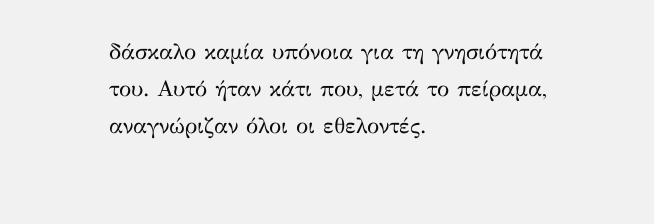δάσκαλο καμία υπόνοια για τη γνησιότητά του. Αυτό ήταν κάτι που, μετά το πείραμα, αναγνώριζαν όλοι οι εθελοντές.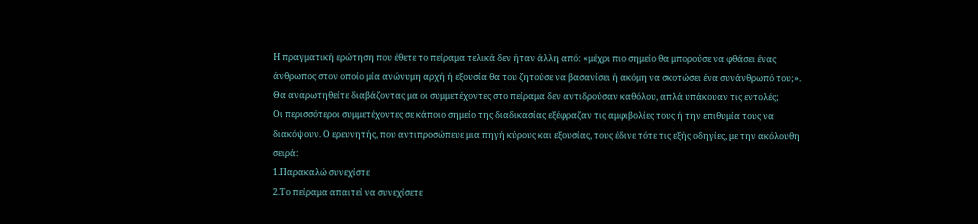Η πραγματική ερώτηση που έθετε το πείραμα τελικά δεν ήταν άλλη από: «μέχρι πιο σημείο θα μπορούσε να φθάσει ένας άνθρωπος στον οποίο μία ανώνυμη αρχή ή εξουσία θα του ζητούσε να βασανίσει ή ακόμη να σκοτώσει ένα συνάνθρωπό του;».
Θα αναρωτηθείτε διαβάζοντας μα οι συμμετέχοντες στο πείραμα δεν αντιδρούσαν καθόλου, απλά υπάκουαν τις εντολές;
Οι περισσότεροι συμμετέχοντες σε κάποιο σημείο της διαδικασίας εξέφραζαν τις αμφιβολίες τους ή την επιθυμία τους να διακόψουν. Ο ερευνητής, που αντιπροσώπευε μια πηγή κύρους και εξουσίας, τους έδινε τότε τις εξής οδηγίες, με την ακόλουθη σειρά:
1.Παρακαλώ συνεχίστε
2.Το πείραμα απαιτεί να συνεχίσετε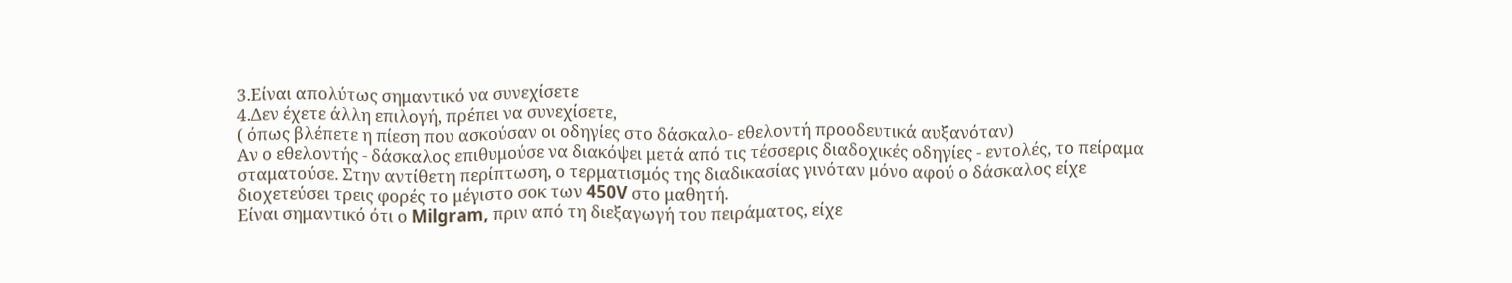3.Είναι απολύτως σημαντικό να συνεχίσετε
4.Δεν έχετε άλλη επιλογή, πρέπει να συνεχίσετε,
( όπως βλέπετε η πίεση που ασκούσαν οι οδηγίες στο δάσκαλο- εθελοντή προοδευτικά αυξανόταν)
Αν ο εθελοντής - δάσκαλος επιθυμούσε να διακόψει μετά από τις τέσσερις διαδοχικές οδηγίες - εντολές, το πείραμα σταματούσε. Στην αντίθετη περίπτωση, ο τερματισμός της διαδικασίας γινόταν μόνο αφού ο δάσκαλος είχε διοχετεύσει τρεις φορές το μέγιστο σοκ των 450V στο μαθητή.
Είναι σημαντικό ότι ο Milgram, πριν από τη διεξαγωγή του πειράματος, είχε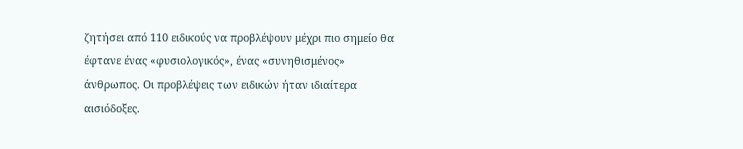ζητήσει από 110 ειδικούς να προβλέψουν μέχρι πιο σημείο θα έφτανε ένας «φυσιολογικός», ένας «συνηθισμένος» άνθρωπος. Οι προβλέψεις των ειδικών ήταν ιδιαίτερα αισιόδοξες.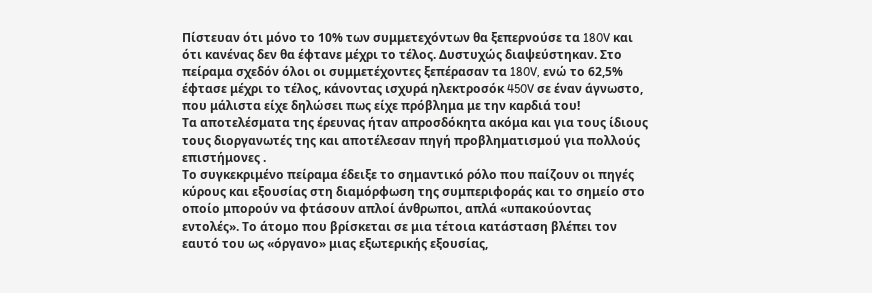Πίστευαν ότι μόνο το 10% των συμμετεχόντων θα ξεπερνούσε τα 180V και ότι κανένας δεν θα έφτανε μέχρι το τέλος. Δυστυχώς διαψεύστηκαν. Στο πείραμα σχεδόν όλοι οι συμμετέχοντες ξεπέρασαν τα 180V, ενώ το 62,5% έφτασε μέχρι το τέλος, κάνοντας ισχυρά ηλεκτροσόκ 450V σε έναν άγνωστο, που μάλιστα είχε δηλώσει πως είχε πρόβλημα με την καρδιά του!
Τα αποτελέσματα της έρευνας ήταν απροσδόκητα ακόμα και για τους ίδιους τους διοργανωτές της και αποτέλεσαν πηγή προβληματισμού για πολλούς επιστήμονες .
Το συγκεκριμένο πείραμα έδειξε το σημαντικό ρόλο που παίζουν οι πηγές κύρους και εξουσίας στη διαμόρφωση της συμπεριφοράς και το σημείο στο οποίο μπορούν να φτάσουν απλοί άνθρωποι, απλά «υπακούοντας εντολές». Το άτομο που βρίσκεται σε μια τέτοια κατάσταση βλέπει τον εαυτό του ως «όργανο» μιας εξωτερικής εξουσίας,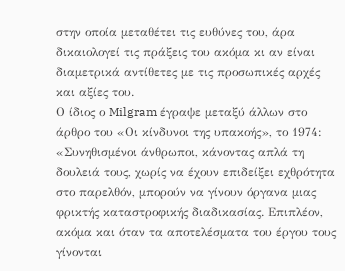στην οποία μεταθέτει τις ευθύνες του, άρα δικαιολογεί τις πράξεις του ακόμα κι αν είναι διαμετρικά αντίθετες με τις προσωπικές αρχές και αξίες του.
Ο ίδιος ο Milgram έγραψε μεταξύ άλλων στο άρθρο του «Οι κίνδυνοι της υπακοής», το 1974:
«Συνηθισμένοι άνθρωποι, κάνοντας απλά τη δουλειά τους, χωρίς να έχουν επιδείξει εχθρότητα στο παρελθόν, μπορούν να γίνουν όργανα μιας φρικτής καταστροφικής διαδικασίας. Επιπλέον, ακόμα και όταν τα αποτελέσματα του έργου τους γίνονται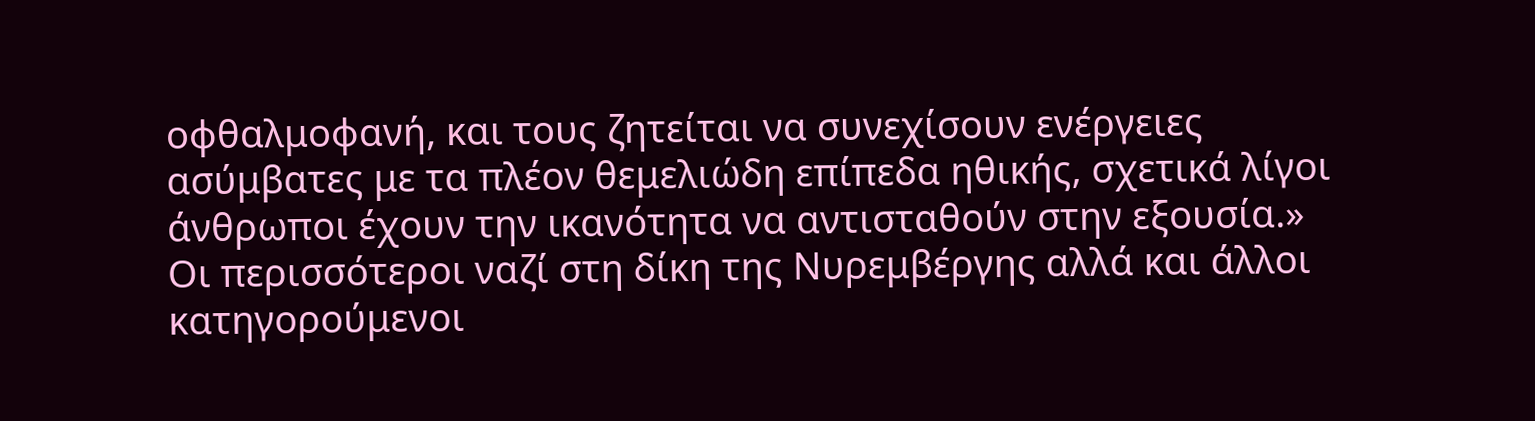οφθαλμοφανή, και τους ζητείται να συνεχίσουν ενέργειες ασύμβατες με τα πλέον θεμελιώδη επίπεδα ηθικής, σχετικά λίγοι άνθρωποι έχουν την ικανότητα να αντισταθούν στην εξουσία.»
Οι περισσότεροι ναζί στη δίκη της Νυρεμβέργης αλλά και άλλοι κατηγορούμενοι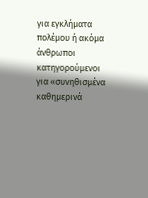για εγκλήματα πολέμου ή ακόμα άνθρωποι κατηγορούμενοι για «συνηθισμένα καθημερινά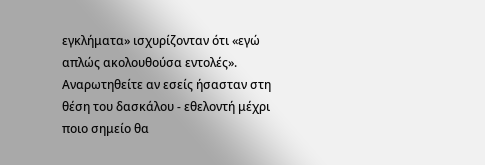εγκλήματα» ισχυρίζονταν ότι «εγώ απλώς ακολουθούσα εντολές».
Αναρωτηθείτε αν εσείς ήσασταν στη θέση του δασκάλου - εθελοντή μέχρι ποιο σημείο θα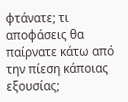φτάνατε; τι αποφάσεις θα παίρνατε κάτω από την πίεση κάποιας εξουσίας;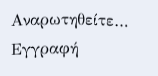Αναρωτηθείτε…
Εγγραφή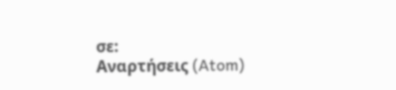σε:
Αναρτήσεις (Atom)